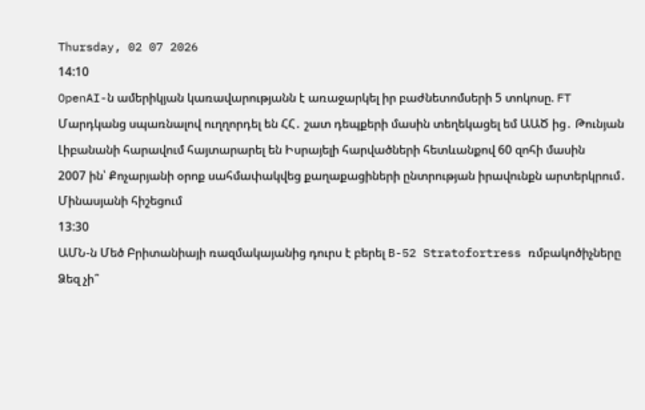Thursday, 02 07 2026
14:10
OpenAI-ն ամերիկյան կառավարությանն է առաջարկել իր բաժնետոմսերի 5 տոկոսը. FT
Մարդկանց սպառնալով ուղղորդել են ՀՀ․ շատ դեպքերի մասին տեղեկացել եմ ԱԱԾ ից․ Թունյան
Լիբանանի հարավում հայտարարել են Իսրայելի հարվածների հետևանքով 60 զոհի մասին
2007 ին՝ Քոչարյանի օրոք սահմափակվեց քաղաքացիների ընտրության իրավունքն արտերկրում․ Մինասյանի հիշեցում
13:30
ԱՄՆ-ն Մեծ Բրիտանիայի ռազմակայանից դուրս է բերել B-52 Stratofortress ռմբակոծիչները
Ձեզ չի՞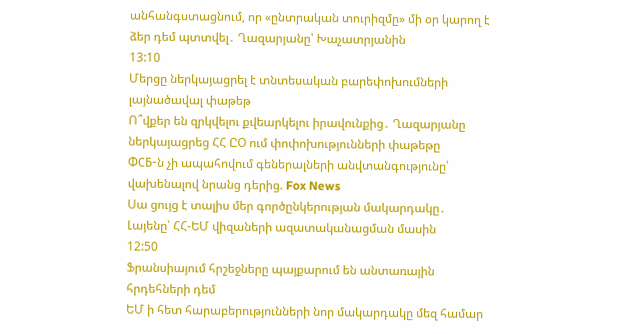անհանգստացնում, որ «ընտրական տուրիզմը» մի օր կարող է ձեր դեմ պտտվել․ Ղազարյանը՝ Խաչատրյանին
13:10
Մերցը ներկայացրել է տնտեսական բարեփոխումների լայնածավալ փաթեթ
Ո՞վքեր են զրկվելու քվեարկելու իրավունքից․ Ղազարյանը ներկայացրեց ՀՀ ԸՕ ում փոփոխությունների փաթեթը
ФСБ-ն չի ապահովում գեներալների անվտանգությունը՝ վախենալով նրանց դերից. Fox News
Սա ցույց է տալիս մեր գործընկերության մակարդակը․ Լայենը՝ ՀՀ-ԵՄ վիզաների ազատականացման մասին
12:50
Ֆրանսիայում հրշեջները պայքարում են անտառային հրդեհների դեմ
ԵՄ ի հետ հարաբերությունների նոր մակարդակը մեզ համար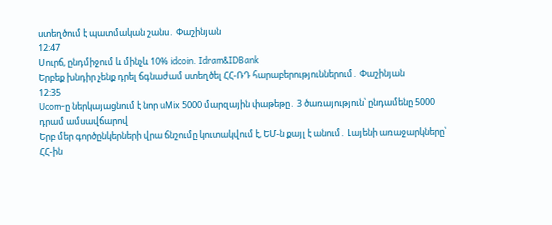ստեղծում է պատմական շանս․ Փաշինյան
12:47
Սուրճ, ընդմիջում և մինչև 10% idcoin. Idram&IDBank
Երբեք խնդիր չենք դրել ճգնաժամ ստեղծել ՀՀ-ՌԴ հարաբերություններում․ Փաշինյան
12:35
Ucom-ը ներկայացնում է նոր uMix 5000 մարզային փաթեթը․ 3 ծառայություն՝ ընդամենը 5000 դրամ ամսավճարով
Երբ մեր գործընկերների վրա ճնշումը կուտակվում է, ԵՄ-ն քայլ է անում․ Լայենի առաջարկները՝ ՀՀ-ին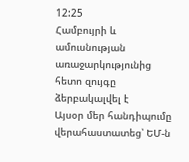12:25
Համբույրի և ամուսնության առաջարկությունից հետո զույգը ձերբակալվել է
Այսօր մեր հանդիպումը վերահաստատեց՝ ԵՄ-ն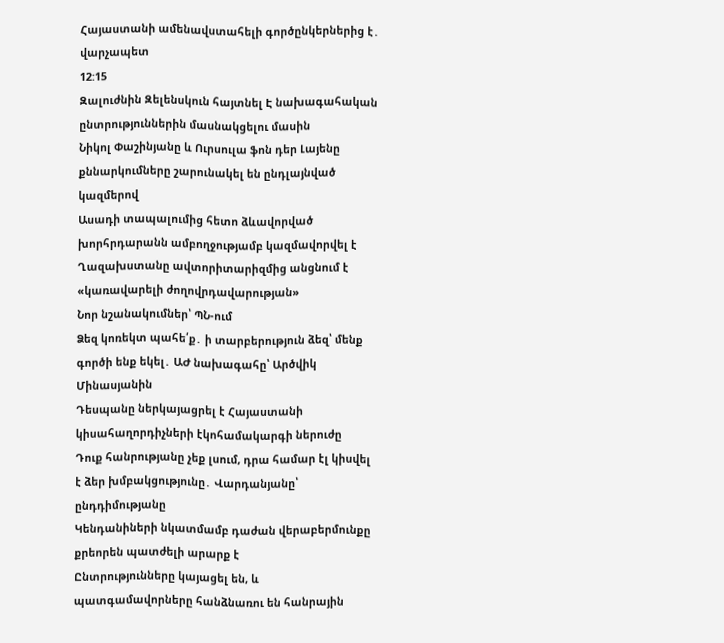Հայաստանի ամենավստահելի գործընկերներից է․ վարչապետ
12:15
Զալուժնին Զելենսկուն հայտնել Է նախագահական ընտրություններին մասնակցելու մասին
Նիկոլ Փաշինյանը և Ուրսուլա ֆոն դեր Լայենը քննարկումները շարունակել են ընդլայնված կազմերով
Ասադի տապալումից հետո ձևավորված խորհրդարանն ամբողջությամբ կազմավորվել է
Ղազախստանը ավտորիտարիզմից անցնում է «կառավարելի ժողովրդավարության»
Նոր նշանակումներ՝ ՊՆ-ում
Ձեզ կոռեկտ պահե՛ք․ ի տարբերություն ձեզ՝ մենք գործի ենք եկել․ ԱԺ նախագահը՝ Արծվիկ Մինասյանին
Դեսպանը ներկայացրել է Հայաստանի կիսահաղորդիչների էկոհամակարգի ներուժը
Դուք հանրությանը չեք լսում, դրա համար էլ կիսվել է ձեր խմբակցությունը․ Վարդանյանը՝ ընդդիմությանը
Կենդանիների նկատմամբ դաժան վերաբերմունքը քրեորեն պատժելի արարք է
Ընտրությունները կայացել են, և պատգամավորները հանձնառու են հանրային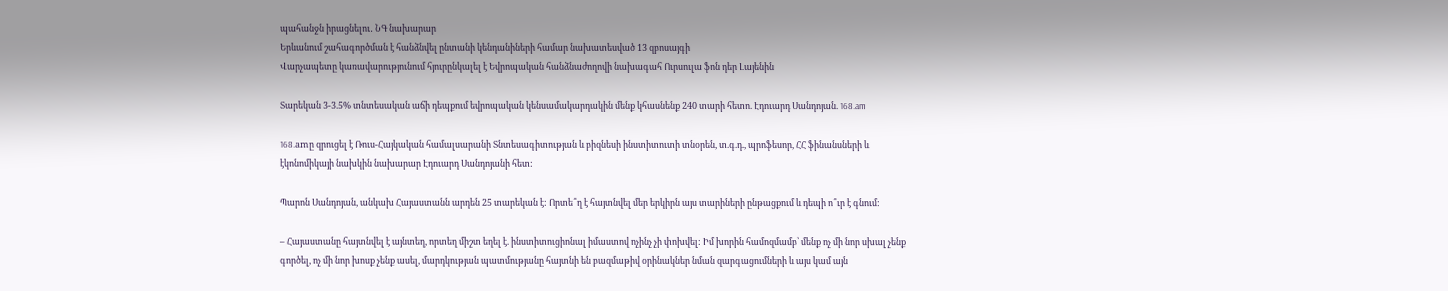պահանջն իրացնելու․ ՆԳ նախարար
Երևանում շահագործման է հանձնվել ընտանի կենդանիների համար նախատեսված 13 զբոսայգի
Վարչապետը կառավարությունում հյուրընկալել է Եվրոպական հանձնաժողովի նախագահ Ուրսուլա ֆոն դեր Լայենին

Տարեկան 3-3.5% տնտեսական աճի դեպքում եվրոպական կենսամակարդակին մենք կհասնենք 240 տարի հետո. Էդուարդ Սանդոյան. 168.am

168.amը զրուցել է Ռուս-Հայկական համալսարանի Տնտեսագիտության և բիզնեսի ինստիտուտի տնօրեն, տ.գ.դ., պրոֆեսոր, ՀՀ ֆինանսների և էկոնոմիկայի նախկին նախարար Էդուարդ Սանդոյանի հետ:

Պարոն Սանդոյան, անկախ Հայաստանն արդեն 25 տարեկան է: Որտե՞ղ է հայտնվել մեր երկիրն այս տարիների ընթացքում և դեպի ո՞ւր է գնում:

– Հայաստանը հայտնվել է այնտեղ, որտեղ միշտ եղել է. ինստիտուցիոնալ իմաստով ոչինչ չի փոխվել: Իմ խորին համոզմամբ՝ մենք ոչ մի նոր սխալ չենք գործել, ոչ մի նոր խոսք չենք ասել, մարդկության պատմությանը հայտնի են բազմաթիվ օրինակներ նման զարգացումների և այս կամ այն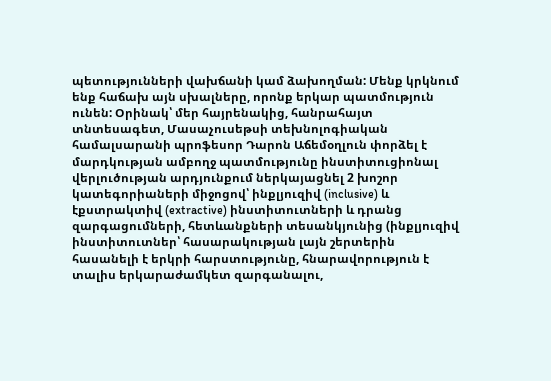պետությունների վախճանի կամ ձախողման: Մենք կրկնում ենք հաճախ այն սխալները, որոնք երկար պատմություն ունեն: Օրինակ՝ մեր հայրենակից, հանրահայտ տնտեսագետ, Մասաչուսեթսի տեխնոլոգիական համալսարանի պրոֆեսոր Դարոն Աճեմօղլուն փորձել է մարդկության ամբողջ պատմությունը ինստիտուցիոնալ վերլուծության արդյունքում ներկայացնել 2 խոշոր կատեգորիաների միջոցով՝ ինքլյուզիվ (inclusive) և էքստրակտիվ (extractive) ինստիտուտների և դրանց զարգացումների, հետևանքների տեսանկյունից (ինքլյուզիվ ինստիտուտներ՝ հասարակության լայն շերտերին հասանելի է երկրի հարստությունը, հնարավորություն է տալիս երկարաժամկետ զարգանալու,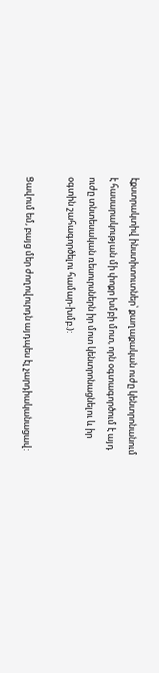էքստրակտիվ ինստիտուտներ՝ քաղաքական ուժը կենտրոնանում է հասարակության մի փոքր խմբի մոտ, որն օգտագործում է այդ ուժը տնտեսական ռեսուրսներն իր մոտ կենտրոնացնելու և իր օգտին շահագործելու համար-խմբ.):

Ցավում եմ, բայց մեր ժողովուրդն այդպես էլ չարդիականացավ: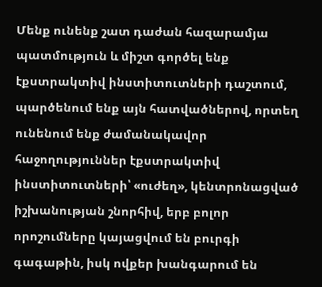Մենք ունենք շատ դաժան հազարամյա պատմություն և միշտ գործել ենք էքստրակտիվ ինստիտուտների դաշտում, պարծենում ենք այն հատվածներով, որտեղ ունենում ենք ժամանակավոր հաջողություններ էքստրակտիվ ինստիտուտների՝ «ուժեղ», կենտրոնացված իշխանության շնորհիվ, երբ բոլոր որոշումները կայացվում են բուրգի գագաթին, իսկ ովքեր խանգարում են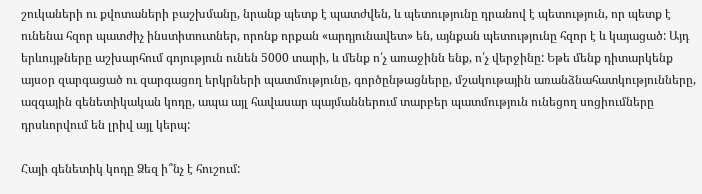շուկաների ու քվոտաների բաշխմանը, նրանք պետք է պատժվեն, և պետությունը դրանով է պետություն, որ պետք է ունենա հզոր պատժիչ ինստիտուտներ, որոնք որքան «արդյունավետ» են, այնքան պետությունը հզոր է և կայացած: Այդ երևույթները աշխարհում գոյություն ունեն 5000 տարի, և մենք ո՛չ առաջինն ենք, ո՛չ վերջինը: Եթե մենք դիտարկենք այսօր զարգացած ու զարգացող երկրների պատմությունը, գործընթացները, մշակութային առանձնահատկությունները, ազգային գենետիկական կոդը, ապա այլ հավասար պայմաններում տարբեր պատմություն ունեցող սոցիումները դրսևորվում են լրիվ այլ կերպ:

Հայի գենետիկ կոդը Ձեզ ի՞նչ է հուշում: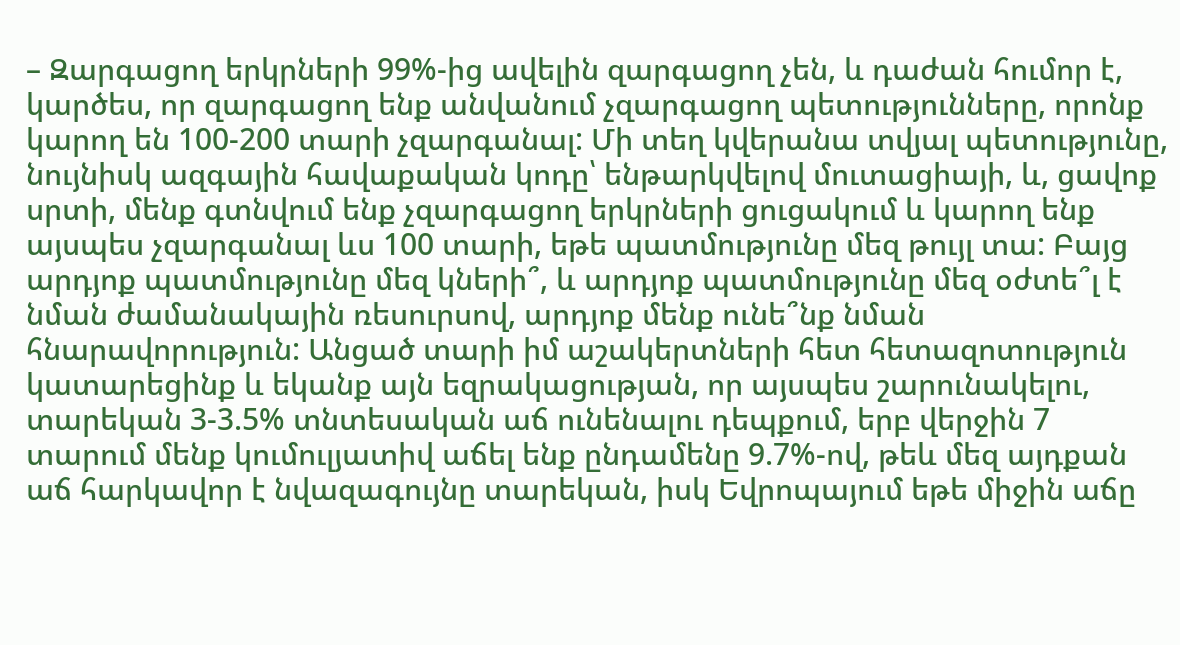– Զարգացող երկրների 99%-ից ավելին զարգացող չեն, և դաժան հումոր է, կարծես, որ զարգացող ենք անվանում չզարգացող պետությունները, որոնք կարող են 100-200 տարի չզարգանալ: Մի տեղ կվերանա տվյալ պետությունը, նույնիսկ ազգային հավաքական կոդը՝ ենթարկվելով մուտացիայի, և, ցավոք սրտի, մենք գտնվում ենք չզարգացող երկրների ցուցակում և կարող ենք այսպես չզարգանալ ևս 100 տարի, եթե պատմությունը մեզ թույլ տա: Բայց արդյոք պատմությունը մեզ կների՞, և արդյոք պատմությունը մեզ օժտե՞լ է նման ժամանակային ռեսուրսով, արդյոք մենք ունե՞նք նման հնարավորություն: Անցած տարի իմ աշակերտների հետ հետազոտություն կատարեցինք և եկանք այն եզրակացության, որ այսպես շարունակելու, տարեկան 3-3.5% տնտեսական աճ ունենալու դեպքում, երբ վերջին 7 տարում մենք կումուլյատիվ աճել ենք ընդամենը 9.7%-ով, թեև մեզ այդքան աճ հարկավոր է նվազագույնը տարեկան, իսկ Եվրոպայում եթե միջին աճը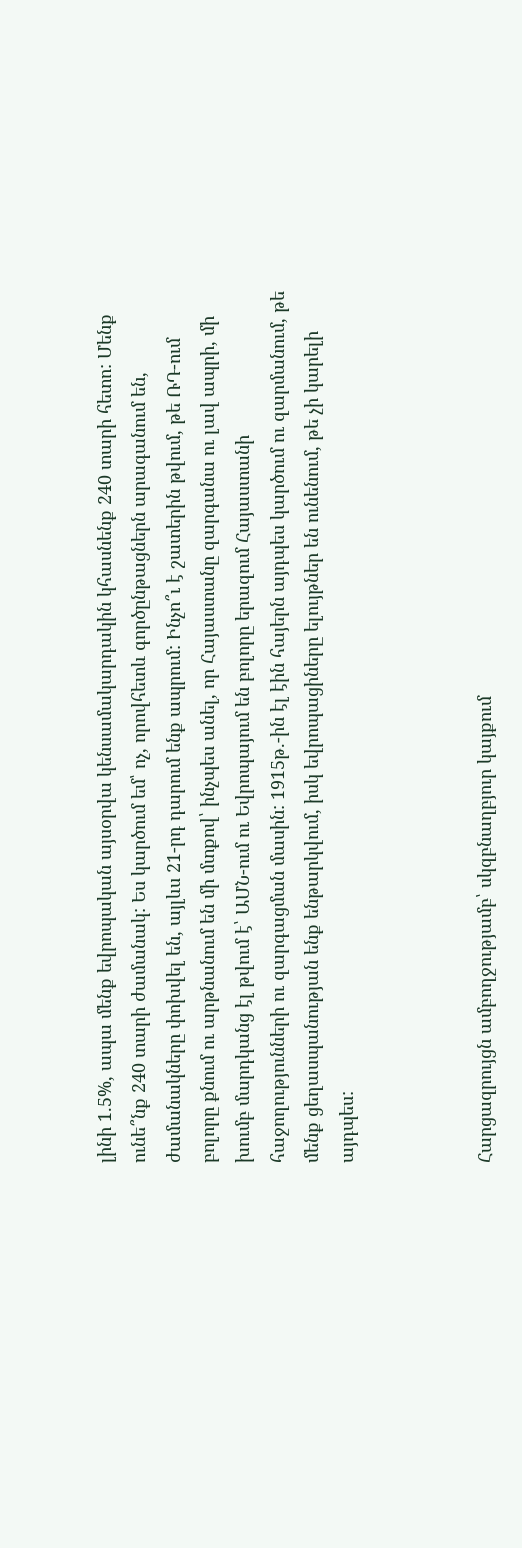լինի 1.5%, ապա մենք եվրոպական այսօրվա կենսամակարդակին կհասնենք 240 տարի հետո: Մենք ունե՞նք 240 տարի ժամանակ: Ես կարծում եմ՝ ոչ, որովհետև գործընթացներն արագանում են, ժամանակները փոխվել են, այլևս 21-րդ դարում ենք ապրում: Ինչո՞ւ է շատերին թվում, թե ՌԴ-ում բոլորը քնում ու արթնանում են մի մտքով՝ ինչպես անել, որ Հայաստանը զարգանա ու լավ ապրի, մի խումբ մարդկանց էլ թվում է՝ ԱՄՆ-ում ու Եվրոպայում են բոլորը երազում Հայաստանի հաջողությունների ու զարգացման մասին: 1915թ.-ին էլ էին հայերն այդպես կարծում ու զարմանում, թե մենք ցեղասպանության ենք ենթարկվում, իսկ եվրոպացիները ելույթներ են ունենում, թե չի կարելի այդպես:



Հարցազրույցն ամբողջությամբ՝ սկզբնաղբյուր կայքում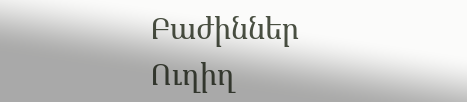Բաժիններ
Ուղիղ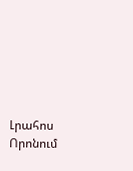Լրահոս
Որոնում